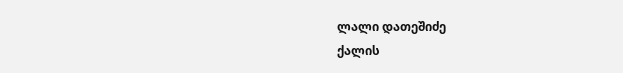ლალი დათეშიძე
ქალის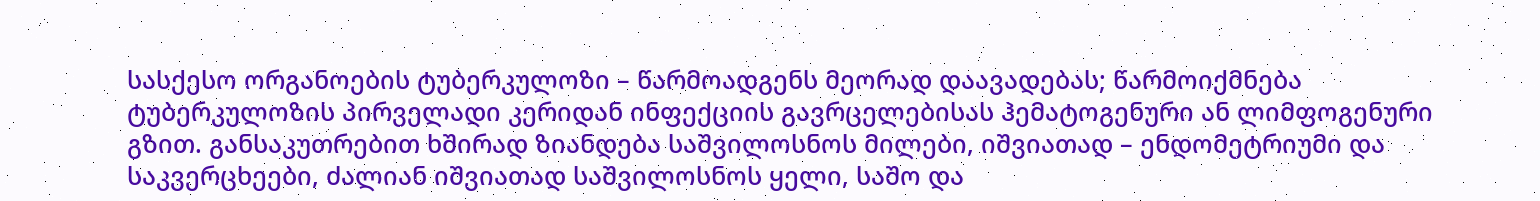სასქესო ორგანოების ტუბერკულოზი – წარმოადგენს მეორად დაავადებას; წარმოიქმნება ტუბერკულოზის პირველადი კერიდან ინფექციის გავრცელებისას ჰემატოგენური ან ლიმფოგენური გზით. განსაკუთრებით ხშირად ზიანდება საშვილოსნოს მილები, იშვიათად – ენდომეტრიუმი და საკვერცხეები, ძალიან იშვიათად საშვილოსნოს ყელი, საშო და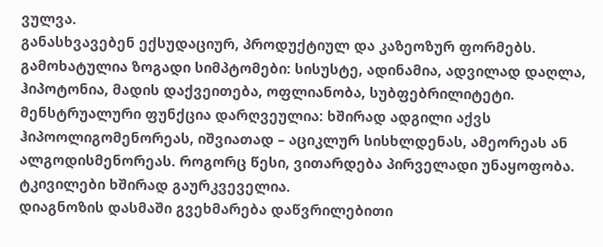ვულვა.
განასხვავებენ ექსუდაციურ, პროდუქტიულ და კაზეოზურ ფორმებს. გამოხატულია ზოგადი სიმპტომები: სისუსტე, ადინამია, ადვილად დაღლა, ჰიპოტონია, მადის დაქვეითება, ოფლიანობა, სუბფებრილიტეტი. მენსტრუალური ფუნქცია დარღვეულია: ხშირად ადგილი აქვს ჰიპოოლიგომენორეას, იშვიათად – აციკლურ სისხლდენას, ამეორეას ან ალგოდისმენორეას. როგორც წესი, ვითარდება პირველადი უნაყოფობა. ტკივილები ხშირად გაურკვეველია.
დიაგნოზის დასმაში გვეხმარება დაწვრილებითი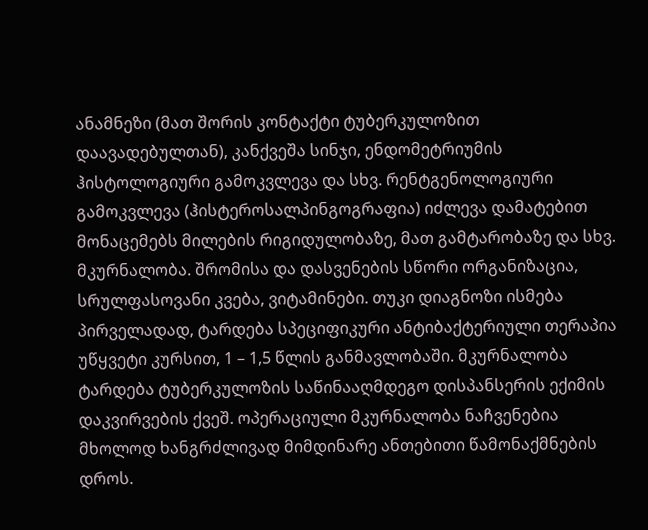ანამნეზი (მათ შორის კონტაქტი ტუბერკულოზით დაავადებულთან), კანქვეშა სინჯი, ენდომეტრიუმის ჰისტოლოგიური გამოკვლევა და სხვ. რენტგენოლოგიური გამოკვლევა (ჰისტეროსალპინგოგრაფია) იძლევა დამატებით მონაცემებს მილების რიგიდულობაზე, მათ გამტარობაზე და სხვ.
მკურნალობა. შრომისა და დასვენების სწორი ორგანიზაცია, სრულფასოვანი კვება, ვიტამინები. თუკი დიაგნოზი ისმება პირველადად, ტარდება სპეციფიკური ანტიბაქტერიული თერაპია უწყვეტი კურსით, 1 – 1,5 წლის განმავლობაში. მკურნალობა ტარდება ტუბერკულოზის საწინააღმდეგო დისპანსერის ექიმის დაკვირვების ქვეშ. ოპერაციული მკურნალობა ნაჩვენებია მხოლოდ ხანგრძლივად მიმდინარე ანთებითი წამონაქმნების დროს.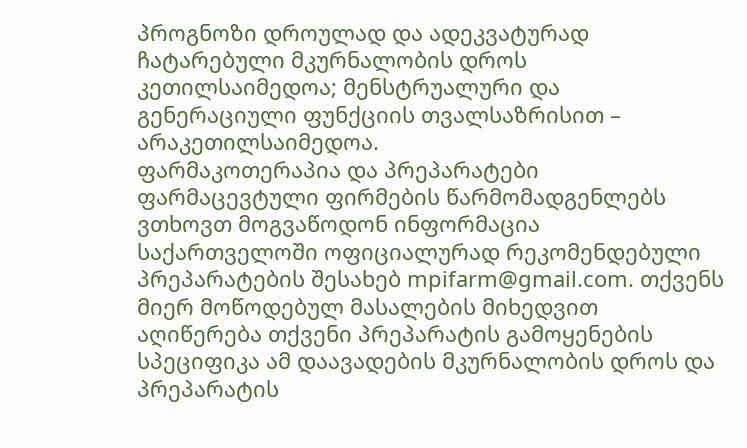პროგნოზი დროულად და ადეკვატურად ჩატარებული მკურნალობის დროს კეთილსაიმედოა; მენსტრუალური და გენერაციული ფუნქციის თვალსაზრისით – არაკეთილსაიმედოა.
ფარმაკოთერაპია და პრეპარატები
ფარმაცევტული ფირმების წარმომადგენლებს ვთხოვთ მოგვაწოდონ ინფორმაცია საქართველოში ოფიციალურად რეკომენდებული პრეპარატების შესახებ mpifarm@gmail.com. თქვენს მიერ მოწოდებულ მასალების მიხედვით აღიწერება თქვენი პრეპარატის გამოყენების სპეციფიკა ამ დაავადების მკურნალობის დროს და პრეპარატის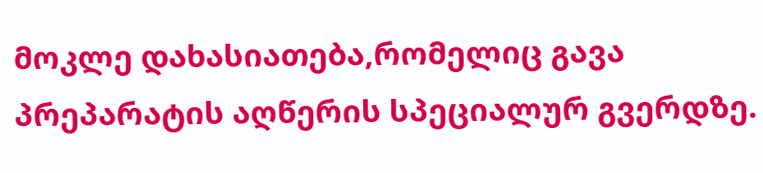მოკლე დახასიათება,რომელიც გავა პრეპარატის აღწერის სპეციალურ გვერდზე.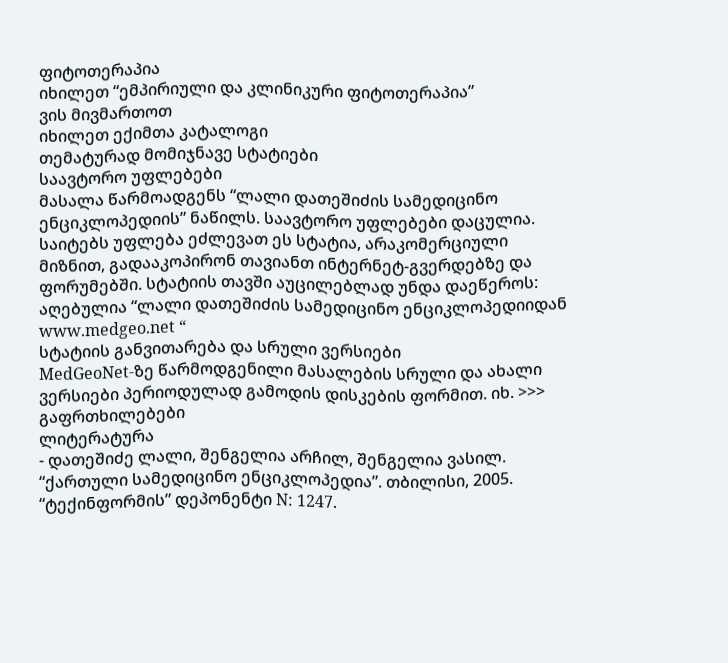ფიტოთერაპია
იხილეთ “ემპირიული და კლინიკური ფიტოთერაპია”
ვის მივმართოთ
იხილეთ ექიმთა კატალოგი
თემატურად მომიჯნავე სტატიები
საავტორო უფლებები
მასალა წარმოადგენს “ლალი დათეშიძის სამედიცინო ენციკლოპედიის” ნაწილს. საავტორო უფლებები დაცულია. საიტებს უფლება ეძლევათ ეს სტატია, არაკომერციული მიზნით, გადააკოპირონ თავიანთ ინტერნეტ-გვერდებზე და ფორუმებში. სტატიის თავში აუცილებლად უნდა დაეწეროს: აღებულია “ლალი დათეშიძის სამედიცინო ენციკლოპედიიდან www.medgeo.net “
სტატიის განვითარება და სრული ვერსიები
MedGeoNet-ზე წარმოდგენილი მასალების სრული და ახალი ვერსიები პერიოდულად გამოდის დისკების ფორმით. იხ. >>>
გაფრთხილებები
ლიტერატურა
- დათეშიძე ლალი, შენგელია არჩილ, შენგელია ვასილ. “ქართული სამედიცინო ენციკლოპედია”. თბილისი, 2005. “ტექინფორმის” დეპონენტი N: 1247.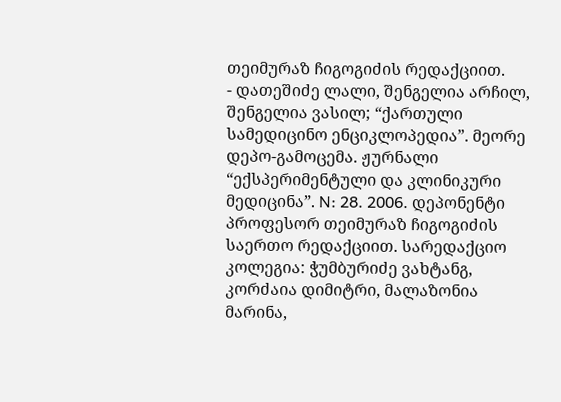თეიმურაზ ჩიგოგიძის რედაქციით.
- დათეშიძე ლალი, შენგელია არჩილ, შენგელია ვასილ; “ქართული სამედიცინო ენციკლოპედია”. მეორე დეპო-გამოცემა. ჟურნალი “ექსპერიმენტული და კლინიკური მედიცინა”. N: 28. 2006. დეპონენტი პროფესორ თეიმურაზ ჩიგოგიძის საერთო რედაქციით. სარედაქციო კოლეგია: ჭუმბურიძე ვახტანგ, კორძაია დიმიტრი, მალაზონია მარინა,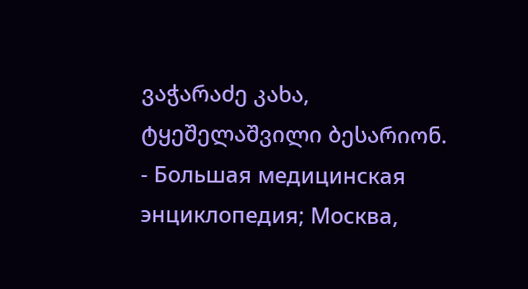ვაჭარაძე კახა, ტყეშელაშვილი ბესარიონ.
- Большая медицинская энциклопедия; Москва,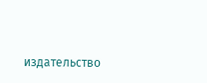издательство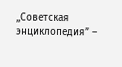,,Советская энциклопедия” –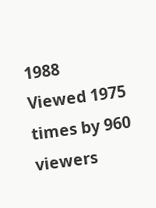1988
Viewed 1975 times by 960 viewers